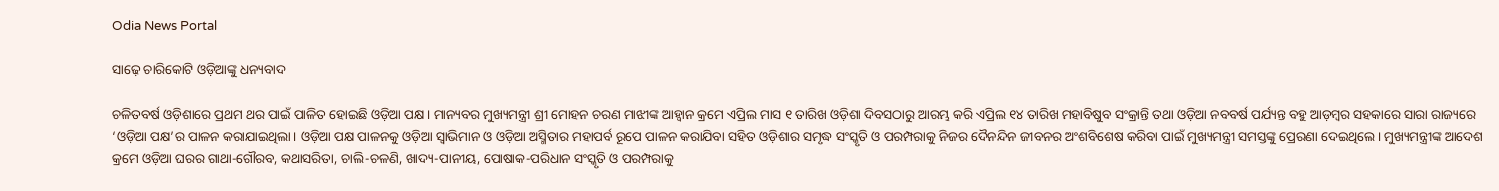Odia News Portal

ସାଢ଼େ ଚାରିକୋଟି ଓଡ଼ିଆଙ୍କୁ ଧନ୍ୟବାଦ

ଚଳିତବର୍ଷ ଓଡ଼ିଶାରେ ପ୍ରଥମ ଥର ପାଇଁ ପାଳିତ ହୋଇଛି ଓଡ଼ିଆ ପକ୍ଷ। ମାନ୍ୟବର ମୁଖ୍ୟମନ୍ତ୍ରୀ ଶ୍ରୀ ମୋହନ ଚରଣ ମାଝୀଙ୍କ ଆହ୍ୱାନ କ୍ରମେ ଏପ୍ରିଲ ମାସ ୧ ତାରିଖ ଓଡ଼ିଶା ଦିବସଠାରୁ ଆରମ୍ଭ କରି ଏପ୍ରିଲ ୧୪ ତାରିଖ ମହାବିଷୁବ ସଂକ୍ରାନ୍ତି ତଥା ଓଡ଼ିଆ ନବବର୍ଷ ପର୍ଯ୍ୟନ୍ତ ବହୁ ଆଡ଼ମ୍ବର ସହକାରେ ସାରା ରାଜ୍ୟରେ ‘ଓଡ଼ିଆ ପକ୍ଷ’ର ପାଳନ କରାଯାଇଥିଲା। ଓଡ଼ିଆ ପକ୍ଷ ପାଳନକୁ ଓଡ଼ିଆ ସ୍ୱାଭିମାନ ଓ ଓଡ଼ିଆ ଅସ୍ମିତାର ମହାପର୍ବ ରୂପେ ପାଳନ କରାଯିବା ସହିତ ଓଡ଼ିଶାର ସମୃଦ୍ଧ ସଂସ୍କୃତି ଓ ପରମ୍ପରାକୁ ନିଜର ଦୈନନ୍ଦିନ ଜୀବନର ଅଂଶବିଶେଷ କରିବା ପାଇଁ ମୁଖ୍ୟମନ୍ତ୍ରୀ ସମସ୍ତଙ୍କୁ ପ୍ରେରଣା ଦେଇଥିଲେ। ମୁଖ୍ୟମନ୍ତ୍ରୀଙ୍କ ଆଦେଶ କ୍ରମେ ଓଡ଼ିଆ ଘରର ଗାଥା-ଗୌରବ, କଥାସରିତା, ଚାଲି-ଚଳଣି, ଖାଦ୍ୟ-ପାନୀୟ, ପୋଷାକ-ପରିଧାନ ସଂସ୍କୃତି ଓ ପରମ୍ପରାକୁ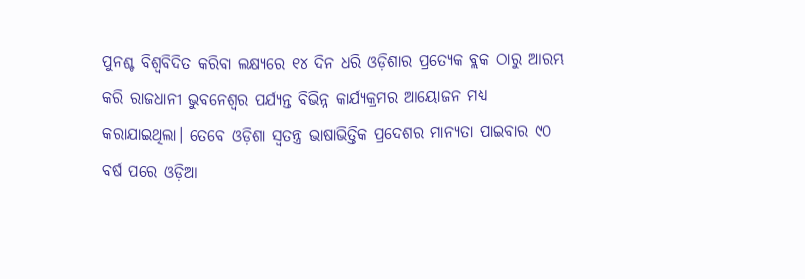ପୁନଶ୍ଚ ବିଶ୍ୱବିଦିତ କରିବା ଲକ୍ଷ୍ୟରେ ୧୪ ଦିନ ଧରି ଓଡ଼ିଶାର ପ୍ରତ୍ୟେକ ବ୍ଲକ ଠାରୁ ଆରମ୍ଭ କରି ରାଜଧାନୀ ଭୁବନେଶ୍ୱର ପର୍ଯ୍ୟନ୍ତ ବିଭିନ୍ନ କାର୍ଯ୍ୟକ୍ରମର ଆୟୋଜନ ମଧ୍ୟ କରାଯାଇଥିଲା। ତେବେ ଓଡ଼ିଶା ସ୍ୱତନ୍ତ୍ର ଭାଷାଭିତ୍ତିକ ପ୍ରଦେଶର ମାନ୍ୟତା ପାଇବାର ୯୦ ବର୍ଷ ପରେ ଓଡ଼ିଆ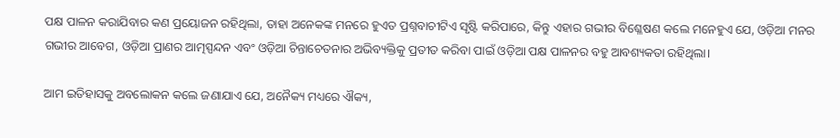ପକ୍ଷ ପାଳନ କରାଯିବାର କଣ ପ୍ରୟୋଜନ ରହିଥିଲା, ତାହା ଅନେକଙ୍କ ମନରେ ହୁଏତ ପ୍ରଶ୍ନବାଚୀଟିଏ ସୃଷ୍ଟି କରିପାରେ, କିନ୍ତୁ ଏହାର ଗଭୀର ବିଶ୍ଳେଷଣ କଲେ ମନେହୁଏ ଯେ, ଓଡ଼ିଆ ମନର ଗଭୀର ଆବେଗ, ଓଡ଼ିଆ ପ୍ରାଣର ଆତ୍ମସ୍ପନ୍ଦନ ଏବଂ ଓଡ଼ିଆ ଚିନ୍ତାଚେତନାର ଅଭିବ୍ୟକ୍ତିକୁ ପ୍ରତୀତ କରିବା ପାଇଁ ଓଡ଼ିଆ ପକ୍ଷ ପାଳନର ବହୁ ଆବଶ୍ୟକତା ରହିଥିଲା।

ଆମ ଇତିହାସକୁ ଅବଲୋକନ କଲେ ଜଣାଯାଏ ଯେ, ଅନୈକ୍ୟ ମଧ୍ୟରେ ଐକ୍ୟ,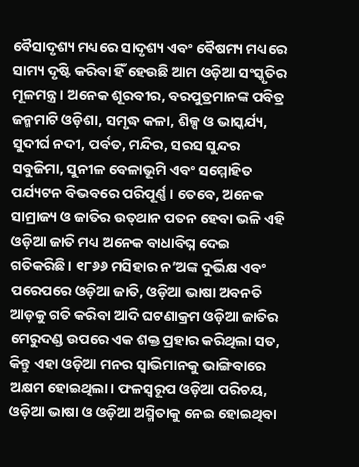ବୈସାଦୃଶ୍ୟ ମଧ୍ୟରେ ସାଦୃଶ୍ୟ ଏବଂ ବୈଷମ୍ୟ ମଧ୍ୟରେ ସାମ୍ୟ ଦୃଷ୍ଟି କରିବା ହିଁ ହେଉଛି ଆମ ଓଡ଼ିଆ ସଂସ୍କୃତିର ମୂଳମନ୍ତ୍ର। ଅନେକ ଶୂରବୀର, ବରପୁତ୍ରମାନଙ୍କ ପବିତ୍ର ଜନ୍ମମାଟି ଓଡ଼ିଶା, ସମୃଦ୍ଧ କଳା, ଶିଳ୍ପ ଓ ଭାସ୍କର୍ଯ୍ୟ, ସୁଦୀର୍ଘ ନଦୀ, ପର୍ବତ, ମନ୍ଦିର, ସରସ ସୁନ୍ଦର ସବୁଜିମା, ସୁନୀଳ ବେଳାଭୂମି ଏବଂ ସମ୍ମୋହିତ ପର୍ଯ୍ୟଟନ ବିଭବରେ ପରିପୂର୍ଣ୍ଣ। ତେବେ, ଅନେକ ସାମ୍ରାଜ୍ୟ ଓ ଜାତିର ଉତ୍‌ଥାନ ପତନ ହେବା ଭଳି ଏହି ଓଡ଼ିଆ ଜାତି ମଧ୍ୟ ଅନେକ ବାଧାବିଘ୍ନ ଦେଇ ଗତିକରିଛି। ୧୮୬୬ ମସିହାର ନ’ଅଙ୍କ ଦୁର୍ଭିକ୍ଷ ଏବଂ ପରେପରେ ଓଡ଼ିଆ ଜାତି, ଓଡ଼ିଆ ଭାଷା ଅବନତି ଆଡ଼କୁ ଗତି କରିବା ଆଦି ଘଟଣାକ୍ରମ ଓଡ଼ିଆ ଜାତିର ମେରୁଦଣ୍ଡ ଉପରେ ଏକ ଶକ୍ତ ପ୍ରହାର କରିଥିଲା ସତ, କିନ୍ତୁ ଏହା ଓଡ଼ିଆ ମନର ସ୍ୱାଭିମାନକୁ ଭାଙ୍ଗିବାରେ ଅକ୍ଷମ ହୋଇଥିଲା। ଫଳସ୍ବରୂପ ଓଡ଼ିଆ ପରିଚୟ, ଓଡ଼ିଆ ଭାଷା ଓ ଓଡ଼ିଆ ଅସ୍ମିତାକୁ ନେଇ ହୋଇଥିବା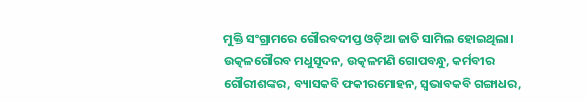ମୁକ୍ତି ସଂଗ୍ରାମରେ ଗୌରବଦୀପ୍ତ ଓଡ଼ିଆ ଜାତି ସାମିଲ ହୋଇଥିଲା। ଉତ୍କଳଗୌରବ ମଧୁସୂଦନ, ଉତ୍କଳମଣି ଗୋପବନ୍ଧୁ, କର୍ମବୀର ଗୌରୀଶଙ୍କର, ବ୍ୟାସକବି ଫକୀରମୋହନ, ସ୍ବଭାବକବି ଗଙ୍ଗାଧର,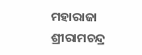ମହାରାଜା ଶ୍ରୀରାମଚନ୍ଦ୍ର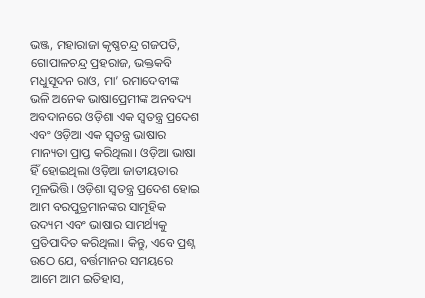ଭଞ୍ଜ, ମହାରାଜା କୃଷ୍ଣଚନ୍ଦ୍ର ଗଜପତି, ଗୋପାଳଚନ୍ଦ୍ର ପ୍ରହରାଜ, ଭକ୍ତକବି ମଧୁସୂଦନ ରାଓ, ମା’ ରମାଦେବୀଙ୍କ ଭଳି ଅନେକ ଭାଷାପ୍ରେମୀଙ୍କ ଅନବଦ୍ୟ ଅବଦାନରେ ଓଡ଼ିଶା ଏକ ସ୍ୱତନ୍ତ୍ର ପ୍ରଦେଶ ଏବଂ ଓଡ଼ିଆ ଏକ ସ୍ୱତନ୍ତ୍ର ଭାଷାର ମାନ୍ୟତା ପ୍ରାପ୍ତ କରିଥିଲା। ଓଡ଼ିଆ ଭାଷା ହିଁ ହୋଇଥିଲା ଓଡ଼ିଆ ଜାତୀୟତାର ମୂଳଭିତ୍ତି। ଓଡ଼ିଶା ସ୍ୱତନ୍ତ୍ର ପ୍ରଦେଶ ହୋଇ ଆମ ବରପୁତ୍ରମାନଙ୍କର ସାମୂହିକ ଉଦ୍ୟମ ଏବଂ ଭାଷାର ସାମର୍ଥ୍ୟକୁ ପ୍ରତିପାଦିତ କରିଥିଲା। କିନ୍ତୁ, ଏବେ ପ୍ରଶ୍ନ ଉଠେ ଯେ, ବର୍ତ୍ତମାନର ସମୟରେ ଆମେ ଆମ ଇତିହାସ,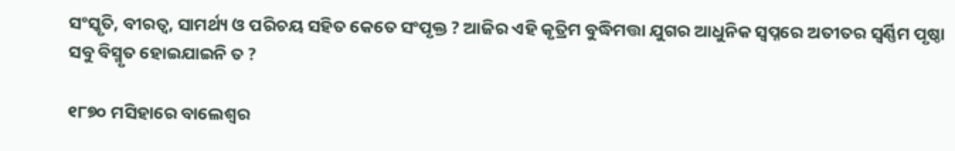ସଂସ୍କୃତି, ବୀରତ୍ବ, ସାମର୍ଥ୍ୟ ଓ ପରିଚୟ ସହିତ କେତେ ସଂପୃକ୍ତ ? ଆଜିର ଏହି କୃତ୍ରିମ ବୁଦ୍ଧିମତ୍ତା ଯୁଗର ଆଧୁନିକ ସ୍ବପ୍ନରେ ଅତୀତର ସ୍ୱର୍ଣ୍ଣିମ ପୃଷ୍ଠା ସବୁ ବିସ୍ମୃତ ହୋଇଯାଇନି ତ ?

୧୮୭୦ ମସିହାରେ ବାଲେଶ୍ୱର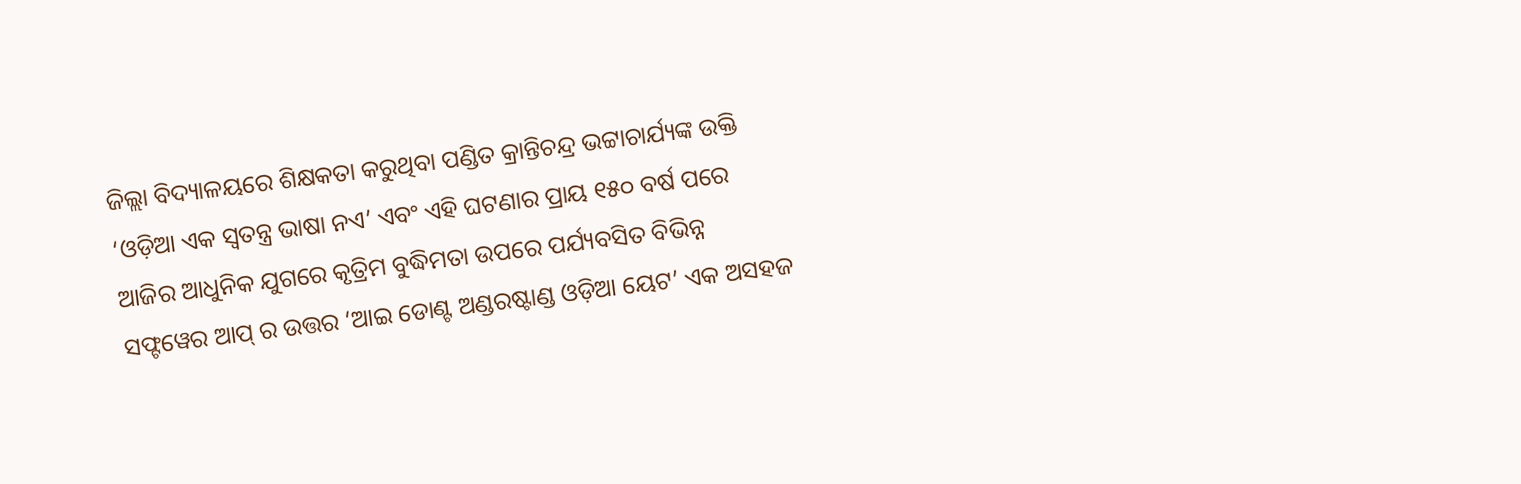ଜିଲ୍ଲା ବିଦ୍ୟାଳୟରେ ଶିକ୍ଷକତା କରୁଥିବା ପଣ୍ଡିତ କ୍ରାନ୍ତିଚନ୍ଦ୍ର ଭଟ୍ଟାଚାର୍ଯ୍ୟଙ୍କ ଉକ୍ତି ‘ଓଡ଼ିଆ ଏକ ସ୍ୱତନ୍ତ୍ର ଭାଷା ନଏ’ ଏବଂ ଏହି ଘଟଣାର ପ୍ରାୟ ୧୫୦ ବର୍ଷ ପରେ ଆଜିର ଆଧୁନିକ ଯୁଗରେ କୃତ୍ରିମ ବୁଦ୍ଧିମତା ଉପରେ ପର୍ଯ୍ୟବସିତ ବିଭିନ୍ନ ସଫ୍ଟୱେର ଆପ୍ ର ଉତ୍ତର ‘ଆଇ ଡୋଣ୍ଟ ଅଣ୍ଡରଷ୍ଟାଣ୍ଡ ଓଡ଼ିଆ ୟେଟ’ ଏକ ଅସହଜ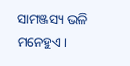ସାମଞ୍ଜସ୍ୟ ଭଳି ମନେହୁଏ।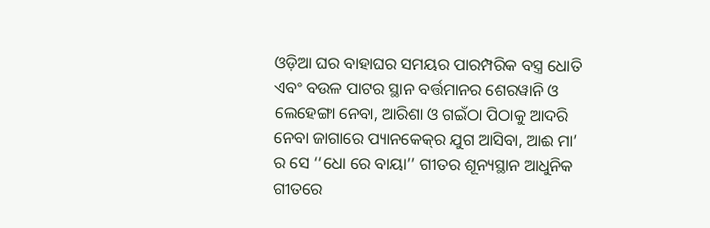ଓଡ଼ିଆ ଘର ବାହାଘର ସମୟର ପାରମ୍ପରିକ ବସ୍ତ୍ର ଧୋତି ଏବଂ ବଉଳ ପାଟର ସ୍ଥାନ ବର୍ତ୍ତମାନର ଶେରୱାନି ଓ ଲେହେଙ୍ଗା ନେବା, ଆରିଶା ଓ ଗଇଁଠା ପିଠାକୁ ଆଦରି ନେବା ଜାଗାରେ ପ୍ୟାନକେକ୍‌ର ଯୁଗ ଆସିବା, ଆଈ ମା’ ର ସେ ‘‘ଧୋ ରେ ବାୟା’’ ଗୀତର ଶୂନ୍ୟସ୍ଥାନ ଆଧୁନିକ ଗୀତରେ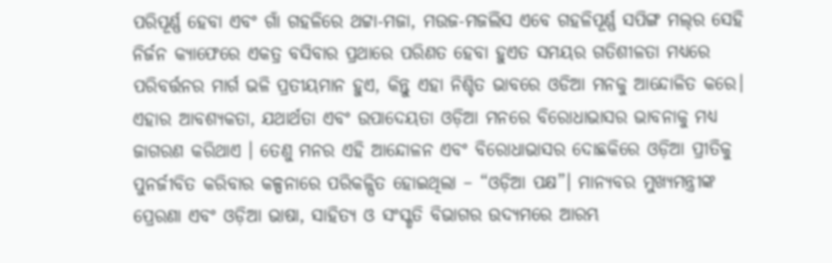ପରିପୂର୍ଣ୍ଣ ହେବା ଏବଂ ଗାଁ ଗହଳିରେ ଥଟ୍ଟା-ମଜା, ମଉଜ-ମଜଲିସ ଏବେ ଗହଳିପୂର୍ଣ୍ଣ ସପିଙ୍ଗ ମଲ୍‌ର ସେହି ନିର୍ଜନ କ୍ୟାଫେରେ ଏକତ୍ର ବସିବାର ପ୍ରଥାରେ ପରିଣତ ହେବା ହୁଏତ ସମୟର ଗତିଶୀଳତା ମଧ୍ୟରେ ପରିବର୍ତ୍ତନର ମାର୍ଗ ଭଳି ପ୍ରତୀୟମାନ ହୁଏ, କିନ୍ତୁ ଏହା ନିଶ୍ଚିତ ଭାବରେ ଓଡିଆ ମନକୁ ଆନ୍ଦୋଳିତ କରେ। ଏହାର ଆବଶ୍ୟକତା, ଯଥାର୍ଥତା ଏବଂ ଉପାଦେୟତା ଓଡ଼ିଆ ମନରେ ବିରୋଧାଭାସର ଭାବନାକୁ ମଧ୍ୟ ଜାଗରଣ କରିଥାଏ । ତେଣୁ ମନର ଏହି ଆନ୍ଦୋଳନ ଏବଂ ବିରୋଧାଭାସର ଦୋଛକିରେ ଓଡ଼ିଆ ପ୍ରୀତିକୁ ପୁନର୍ଜୀବିତ କରିବାର କଳ୍ପନାରେ ପରିକଳ୍ପିତ ହୋଇଥିଲା – “ଓଡ଼ିଆ ପକ୍ଷ”। ମାନ୍ୟବର ମୁଖ୍ୟମନ୍ତ୍ରୀଙ୍କ ପ୍ରେରଣା ଏବଂ ଓଡ଼ିଆ ଭାଷା, ସାହିତ୍ୟ ଓ ସଂସ୍କୃତି ବିଭାଗର ଉଦ୍ୟମରେ ଆରମ୍ଭ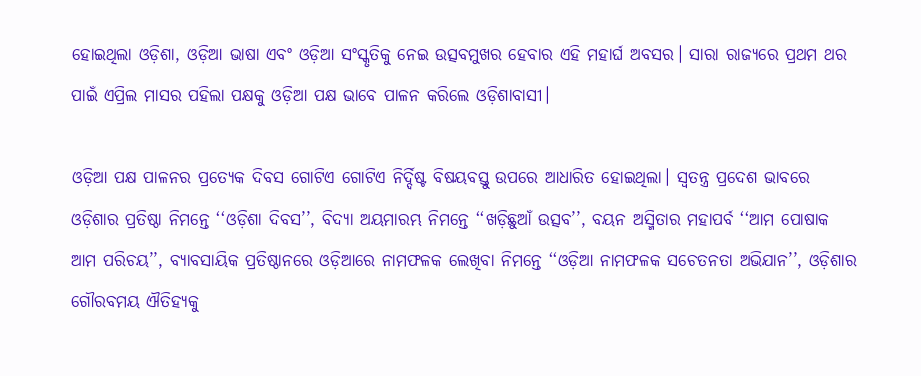ହୋଇଥିଲା ଓଡ଼ିଶା, ଓଡ଼ିଆ ଭାଷା ଏବଂ ଓଡ଼ିଆ ସଂସ୍କୃତିକୁ ନେଇ ଉତ୍ସବମୁଖର ହେବାର ଏହି ମହାର୍ଘ ଅବସର। ସାରା ରାଜ୍ୟରେ ପ୍ରଥମ ଥର ପାଇଁ ଏପ୍ରିଲ ମାସର ପହିଲା ପକ୍ଷକୁ ଓଡ଼ିଆ ପକ୍ଷ ଭାବେ ପାଳନ କରିଲେ ଓଡ଼ିଶାବାସୀ।

ଓଡ଼ିଆ ପକ୍ଷ ପାଳନର ପ୍ରତ୍ୟେକ ଦିବସ ଗୋଟିଏ ଗୋଟିଏ ନିର୍ଦ୍ଦିଷ୍ଟ ବିଷୟବସ୍ତୁ ଉପରେ ଆଧାରିତ ହୋଇଥିଲା। ସ୍ୱତନ୍ତ୍ର ପ୍ରଦେଶ ଭାବରେ ଓଡ଼ିଶାର ପ୍ରତିଷ୍ଠା ନିମନ୍ତେ ‘‘ଓଡ଼ିଶା ଦିବସ’’, ବିଦ୍ୟା ଅୟମାରମ୍ଭ ନିମନ୍ତେ ‘‘ଖଡ଼ିଛୁଆଁ ଉତ୍ସବ’’, ବୟନ ଅସ୍ମିତାର ମହାପର୍ବ ‘‘ଆମ ପୋଷାକ ଆମ ପରିଚୟ’’, ବ୍ୟାବସାୟିକ ପ୍ରତିଷ୍ଠାନରେ ଓଡ଼ିଆରେ ନାମଫଳକ ଲେଖିବା ନିମନ୍ତେ ‘‘ଓଡ଼ିଆ ନାମଫଳକ ସଚେତନତା ଅଭିଯାନ’’, ଓଡ଼ିଶାର ଗୌରବମୟ ଐତିହ୍ୟକୁ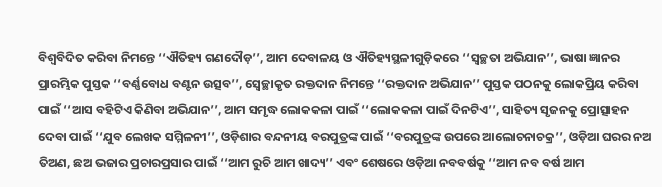ବିଶ୍ୱବିଦିତ କରିବା ନିମନ୍ତେ ‘‘ଐତିହ୍ୟ ଗଣଦୌଡ଼’’, ଆମ ଦେବାଳୟ ଓ ଐତିହ୍ୟସ୍ଥଳୀଗୁଡ଼ିକରେ ‘‘ସ୍ୱଚ୍ଛତା ଅଭିଯାନ’’, ଭାଷା ଜ୍ଞାନର ପ୍ରାରମ୍ଭିକ ପୁସ୍ତକ ‘‘ବର୍ଣ୍ଣବୋଧ ବଣ୍ଟନ ଉତ୍ସବ’’, ସ୍ବେଚ୍ଛାକୃତ ରକ୍ତଦାନ ନିମନ୍ତେ ‘‘ରକ୍ତଦାନ ଅଭିଯାନ’’ ପୁସ୍ତକ ପଠନକୁ ଲୋକପ୍ରିୟ କରିବା ପାଇଁ ‘‘ଆସ ବହିଟିଏ କିଣିବା ଅଭିଯାନ’’, ଆମ ସମୃଦ୍ଧ ଲୋକକଳା ପାଇଁ ‘‘ଲୋକକଳା ପାଇଁ ଦିନଟିଏ’’, ସାହିତ୍ୟ ସୃଜନକୁ ପ୍ରୋତ୍ସାହନ ଦେବା ପାଇଁ ‘‘ଯୁବ ଲେଖକ ସମ୍ମିଳନୀ’’, ଓଡ଼ିଶାର ବନ୍ଦନୀୟ ବରପୁତ୍ରଙ୍କ ପାଇଁ ‘‘ବରପୁତ୍ରଙ୍କ ଉପରେ ଆଲୋଚନାଚକ୍ର’’, ଓଡ଼ିଆ ଘରର ନଅ ତିଅଣ, ଛଅ ଭଜାର ପ୍ରଚାରପ୍ରସାର ପାଇଁ ‘‘ଆମ ରୁଚି ଆମ ଖାଦ୍ୟ’’ ଏବଂ ଶେଷରେ ଓଡ଼ିଆ ନବବର୍ଷକୁ ‘‘ଆମ ନବ ବର୍ଷ ଆମ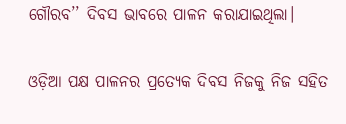ଗୌରବ’’ ଦିବସ ଭାବରେ ପାଳନ କରାଯାଇଥିଲା।

ଓଡ଼ିଆ ପକ୍ଷ ପାଳନର ପ୍ରତ୍ୟେକ ଦିବସ ନିଜକୁ ନିଜ ସହିତ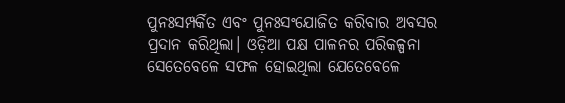ପୁନଃସମ୍ପର୍କିତ ଏବଂ ପୁନଃସଂଯୋଜିତ କରିବାର ଅବସର ପ୍ରଦାନ କରିଥିଲା। ଓଡ଼ିଆ ପକ୍ଷ ପାଳନର ପରିକଳ୍ପନା ସେତେବେଳେ ସଫଳ ହୋଇଥିଲା ଯେତେବେଳେ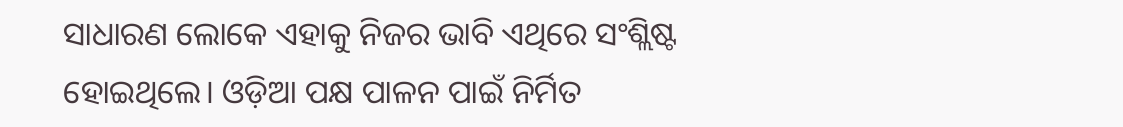ସାଧାରଣ ଲୋକେ ଏହାକୁ ନିଜର ଭାବି ଏଥିରେ ସଂଶ୍ଲିଷ୍ଟ ହୋଇଥିଲେ। ଓଡ଼ିଆ ପକ୍ଷ ପାଳନ ପାଇଁ ନିର୍ମିତ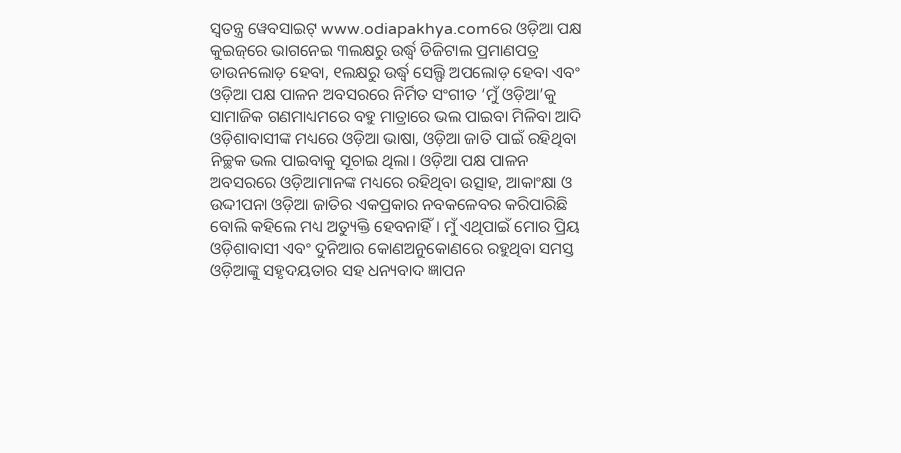ସ୍ୱତନ୍ତ୍ର ୱେବସାଇଟ୍‌ www.odiapakhya.comରେ ଓଡ଼ିଆ ପକ୍ଷ କୁଇଜ୍‌ରେ ଭାଗନେଇ ୩ଲକ୍ଷରୁ ଉର୍ଦ୍ଧ୍ୱ ଡିଜିଟାଲ ପ୍ରମାଣପତ୍ର ଡାଉନଲୋଡ଼ ହେବା, ୧ଲକ୍ଷରୁ ଉର୍ଦ୍ଧ୍ୱ ସେଲ୍ଫି ଅପଲୋଡ଼ ହେବା ଏବଂ ଓଡ଼ିଆ ପକ୍ଷ ପାଳନ ଅବସରରେ ନିର୍ମିତ ସଂଗୀତ ‘ମୁଁ ଓଡ଼ିଆ’କୁ ସାମାଜିକ ଗଣମାଧ୍ୟମରେ ବହୁ ମାତ୍ରାରେ ଭଲ ପାଇବା ମିଳିବା ଆଦି ଓଡ଼ିଶାବାସୀଙ୍କ ମଧ୍ୟରେ ଓଡ଼ିଆ ଭାଷା, ଓଡ଼ିଆ ଜାତି ପାଇଁ ରହିଥିବା ନିଚ୍ଛକ ଭଲ ପାଇବାକୁ ସୂଚାଇ ଥିଲା। ଓଡ଼ିଆ ପକ୍ଷ ପାଳନ ଅବସରରେ ଓଡ଼ିଆମାନଙ୍କ ମଧ୍ୟରେ ରହିଥିବା ଉତ୍ସାହ, ଆକାଂକ୍ଷା ଓ ଉଦ୍ଦୀପନା ଓଡ଼ିଆ ଜାତିର ଏକପ୍ରକାର ନବକଳେବର କରିପାରିଛି ବୋଲି କହିଲେ ମଧ୍ୟ ଅତ୍ୟୁକ୍ତି ହେବନାହିଁ। ମୁଁ ଏଥିପାଇଁ ମୋର ପ୍ରିୟ ଓଡ଼ିଶାବାସୀ ଏବଂ ଦୁନିଆର କୋଣଅନୁକୋଣରେ ରହୁଥିବା ସମସ୍ତ ଓଡ଼ିଆଙ୍କୁ ସହୃଦୟତାର ସହ ଧନ୍ୟବାଦ ଜ୍ଞାପନ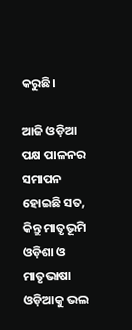କରୁଛି।

ଆଜି ଓଡ଼ିଆ ପକ୍ଷ ପାଳନର ସମାପନ ହୋଇଛି ସତ, କିନ୍ତୁ ମାତୃଭୂମି ଓଡ଼ିଶା ଓ ମାତୃଭାଷା ଓଡ଼ିଆକୁ ଭଲ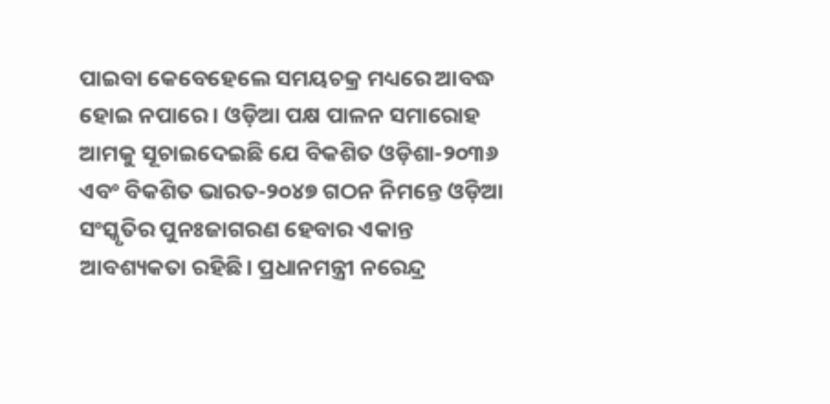ପାଇବା କେବେହେଲେ ସମୟଚକ୍ର ମଧ୍ୟରେ ଆବଦ୍ଧ ହୋଇ ନପାରେ। ଓଡ଼ିଆ ପକ୍ଷ ପାଳନ ସମାରୋହ ଆମକୁ ସୂଚାଇଦେଇଛି ଯେ ବିକଶିତ ଓଡ଼ିଶା-୨୦୩୬ ଏବଂ ବିକଶିତ ଭାରତ-୨୦୪୭ ଗଠନ ନିମନ୍ତେ ଓଡ଼ିଆ ସଂସ୍କୃତିର ପୁନଃଜାଗରଣ ହେବାର ଏକାନ୍ତ ଆବଶ୍ୟକତା ରହିଛି। ପ୍ରଧାନମନ୍ତ୍ରୀ ନରେନ୍ଦ୍ର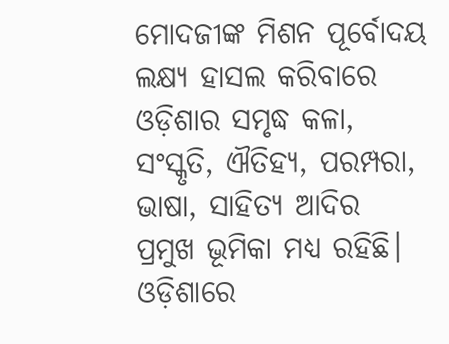ମୋଦଜୀଙ୍କ ମିଶନ ପୂର୍ବୋଦୟ ଲକ୍ଷ୍ୟ ହାସଲ କରିବାରେ ଓଡ଼ିଶାର ସମୃଦ୍ଧ କଳା, ସଂସ୍କୃତି, ଐତିହ୍ୟ, ପରମ୍ପରା, ଭାଷା, ସାହିତ୍ୟ ଆଦିର ପ୍ରମୁଖ ଭୂମିକା ମଧ୍ୟ ରହିଛି। ଓଡ଼ିଶାରେ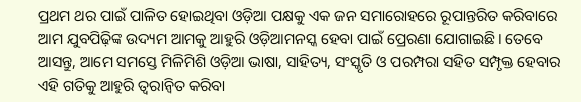ପ୍ରଥମ ଥର ପାଇଁ ପାଳିତ ହୋଇଥିବା ଓଡ଼ିଆ ପକ୍ଷକୁ ଏକ ଜନ ସମାରୋହରେ ରୂପାନ୍ତରିତ କରିବାରେ ଆମ ଯୁବପିଢ଼ିଙ୍କ ଉଦ୍ୟମ ଆମକୁ ଆହୁରି ଓଡ଼ିଆମନସ୍କ ହେବା ପାଇଁ ପ୍ରେରଣା ଯୋଗାଇଛି। ତେବେ ଆସନ୍ତୁ, ଆମେ ସମସ୍ତେ ମିଳିମିଶି ଓଡ଼ିଆ ଭାଷା, ସାହିତ୍ୟ, ସଂସ୍କୃତି ଓ ପରମ୍ପରା ସହିତ ସମ୍ପୃକ୍ତ ହେବାର ଏହି ଗତିକୁ ଆହୁରି ତ୍ୱରାନ୍ୱିତ କରିବା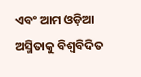ଏବଂ ଆମ ଓଡ଼ିଆ ଅସ୍ମିତାକୁ ବିଶ୍ୱବିଦିତ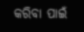କରିବା ପାଇଁ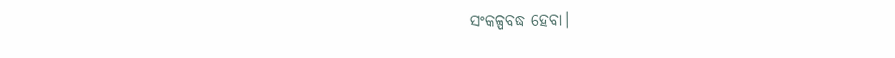ସଂକଳ୍ପବଦ୍ଧ ହେବା।